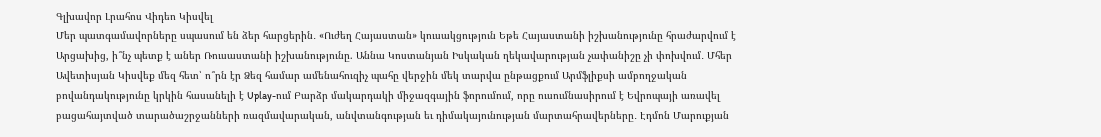Գլխավոր Լրահոս Վիդեո Կիսվել
Մեր պատգամավորները սպասում են ձեր հարցերին․ «Ուժեղ Հայաստան» կուսակցություն Եթե Հայաստանի իշխանությունը հրաժարվում է Արցախից, ի՞նչ պետք է աներ Ռուսաստանի իշխանությունը. Աննա Կոստանյան Իսկական ղեկավարության չափանիշը չի փոխվում․ Մհեր Ավետիսյան Կիսվեք մեզ հետ՝ ո՞րն էր Ձեզ համար ամենահուզիչ պահը վերջին մեկ տարվա ընթացքում Արմֆլիքսի ամբողջական բովանդակությունը կրկին հասանելի է Uplay-ում Բարձր մակարդակի միջազգային ֆորումում, որը ուսումնասիրում է Եվրոպայի առավել բացահայտված տարածաշրջանների ռազմավարական, անվտանգության եւ դիմակայունության մարտահրավերները․ Էդմոն Մարուքյան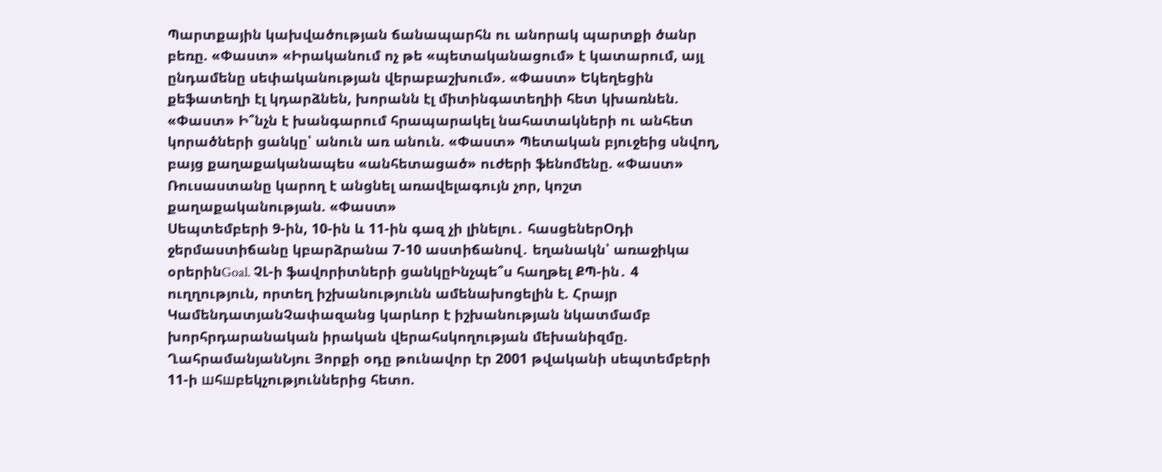Պարտքային կախվածության ճանապարհն ու անորակ պարտքի ծանր բեռը. «Փաստ» «Իրականում ոչ թե «պետականացում» է կատարում, այլ ընդամենը սեփականության վերաբաշխում». «Փաստ» Եկեղեցին քեֆատեղի էլ կդարձնեն, խորանն էլ միտինգատեղիի հետ կխառնեն. «Փաստ» Ի՞նչն է խանգարում հրապարակել նահատակների ու անհետ կորածների ցանկը՝ անուն առ անուն. «Փաստ» Պետական բյուջեից սնվող, բայց քաղաքականապես «անհետացած» ուժերի ֆենոմենը. «Փաստ» Ռուսաստանը կարող է անցնել առավելագույն չոր, կոշտ քաղաքականության. «Փաստ»
Սեպտեմբերի 9-ին, 10-ին և 11-ին գազ չի լինելու․ հասցեներՕդի ջերմաստիճանը կբարձրանա 7-10 աստիճանով․ եղանակն՝ առաջիկա օրերինGoal. ՉԼ-ի ֆավորիտների ցանկըԻնչպե՞ս հաղթել ՔՊ-ին․ 4 ուղղություն, որտեղ իշխանությունն ամենախոցելին է. Հրայր ԿամենդատյանՉափազանց կարևոր է իշխանության նկատմամբ խորհրդարանական իրական վերահսկողության մեխանիզմը. ՂահրամանյանՆյու Յորքի օդը թունավոր էր 2001 թվականի սեպտեմբերի 11-ի шհшբեկչություններից հետո.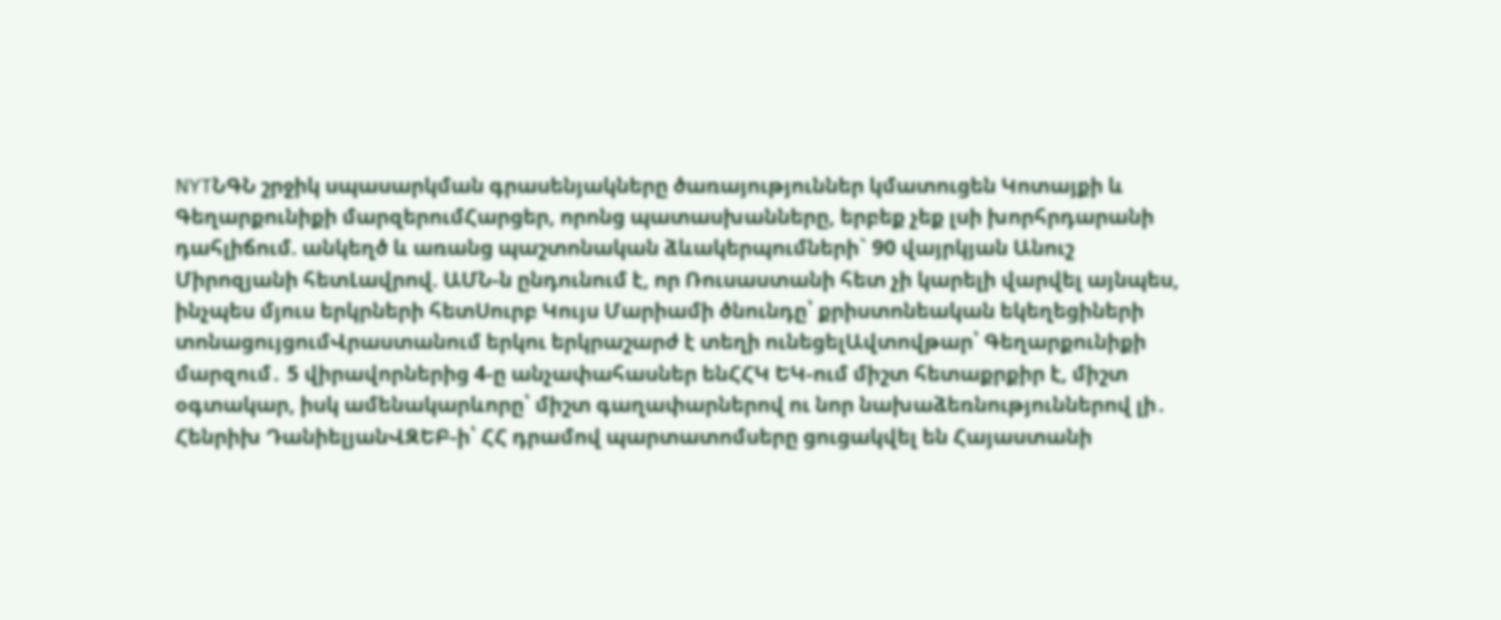NYTՆԳՆ շրջիկ սպասարկման գրասենյակները ծառայություններ կմատուցեն Կոտայքի և Գեղարքունիքի մարզերումՀարցեր, որոնց պատասխանները, երբեք չեք լսի խորհրդարանի դահլիճում. անկեղծ և առանց պաշտոնական ձևակերպումների` 90 վայրկյան Անուշ Միրոզյանի հետԼավրով. ԱՄՆ-ն ընդունում է, որ Ռուսաստանի հետ չի կարելի վարվել այնպես, ինչպես մյուս երկրների հետՍուրբ Կույս Մարիամի ծնունդը՝ քրիստոնեական եկեղեցիների տոնացույցումՎրաստանում երկու երկրաշարժ է տեղի ունեցելԱվտովթար՝ Գեղարքունիքի մարզում․ 5 վիրավորներից 4-ը անչափահասներ ենՀՀԿ ԵԿ-ում միշտ հետաքրքիր է, միշտ օգտակար, իսկ ամենակարևորը՝ միշտ գաղափարներով ու նոր նախաձեռնություններով լի․ Հենրիխ ԴանիելյանՎԶԵԲ-ի՝ ՀՀ դրամով պարտատոմսերը ցուցակվել են Հայաստանի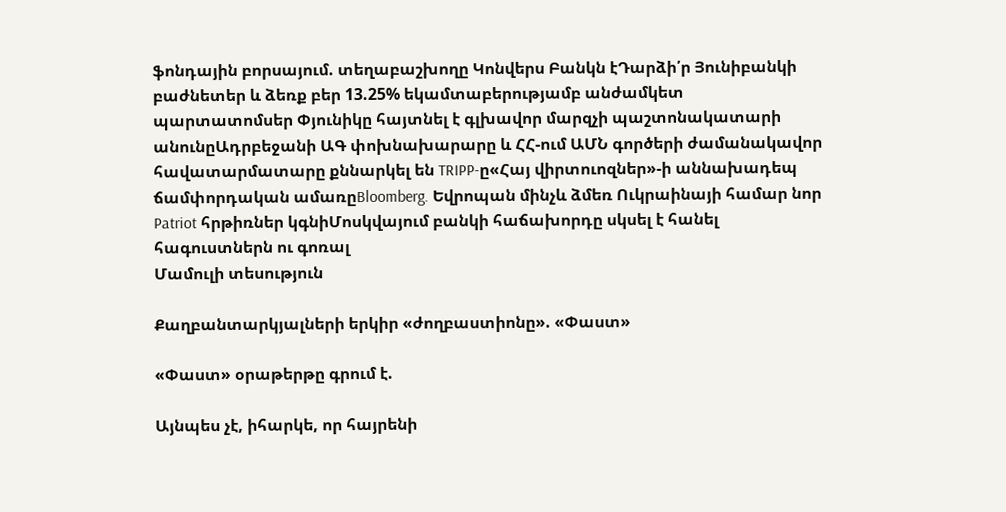ֆոնդային բորսայում. տեղաբաշխողը Կոնվերս Բանկն էԴարձի՛ր Յունիբանկի բաժնետեր և ձեռք բեր 13.25% եկամտաբերությամբ անժամկետ պարտատոմսեր Փյունիկը հայտնել է գլխավոր մարզչի պաշտոնակատարի անունըԱդրբեջանի ԱԳ փոխնախարարը և ՀՀ-ում ԱՄՆ գործերի ժամանակավոր հավատարմատարը քննարկել են TRIPP-ը«Հայ վիրտուոզներ»-ի աննախադեպ ճամփորդական ամառըBloomberg. Եվրոպան մինչև ձմեռ Ուկրաինայի համար նոր Patriot հրթիռներ կգնիՄոսկվայում բանկի հաճախորդը սկսել է հանել հագուստներն ու գոռալ
Մամուլի տեսություն

Քաղբանտարկյալների երկիր «ժողբաստիոնը». «Փաստ»

«Փաստ» օրաթերթը գրում է.

Այնպես չէ, իհարկե, որ հայրենի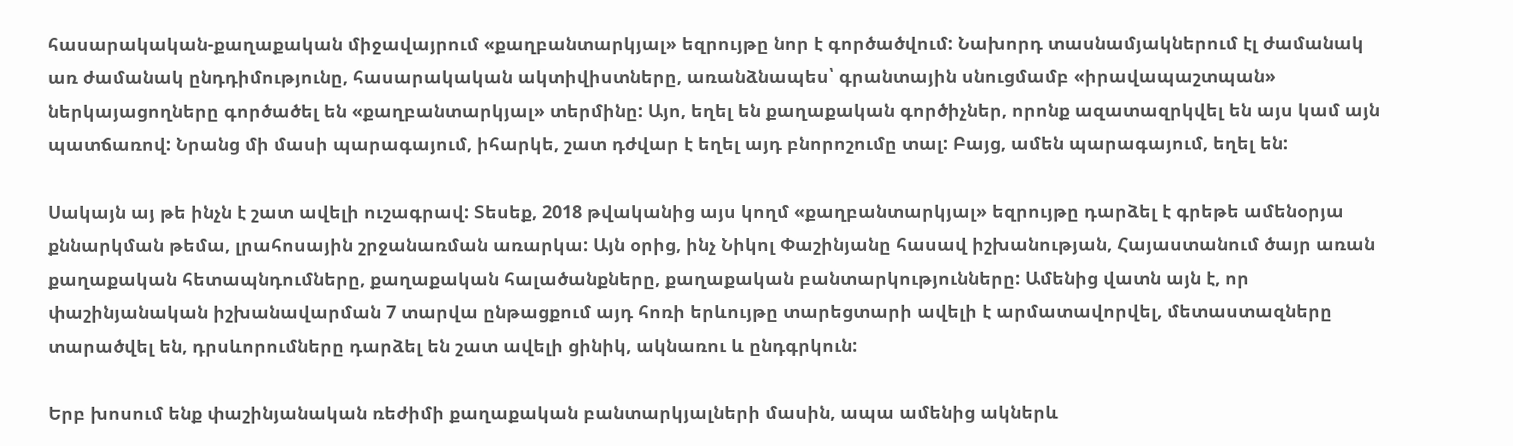հասարակական-քաղաքական միջավայրում «քաղբանտարկյալ» եզրույթը նոր է գործածվում: Նախորդ տասնամյակներում էլ ժամանակ առ ժամանակ ընդդիմությունը, հասարակական ակտիվիստները, առանձնապես՝ գրանտային սնուցմամբ «իրավապաշտպան» ներկայացողները գործածել են «քաղբանտարկյալ» տերմինը: Այո, եղել են քաղաքական գործիչներ, որոնք ազատազրկվել են այս կամ այն պատճառով: Նրանց մի մասի պարագայում, իհարկե, շատ դժվար է եղել այդ բնորոշումը տալ: Բայց, ամեն պարագայում, եղել են:

Սակայն այ թե ինչն է շատ ավելի ուշագրավ: Տեսեք, 2018 թվականից այս կողմ «քաղբանտարկյալ» եզրույթը դարձել է գրեթե ամենօրյա քննարկման թեմա, լրահոսային շրջանառման առարկա: Այն օրից, ինչ Նիկոլ Փաշինյանը հասավ իշխանության, Հայաստանում ծայր առան քաղաքական հետապնդումները, քաղաքական հալածանքները, քաղաքական բանտարկությունները: Ամենից վատն այն է, որ փաշինյանական իշխանավարման 7 տարվա ընթացքում այդ հոռի երևույթը տարեցտարի ավելի է արմատավորվել, մետաստազները տարածվել են, դրսևորումները դարձել են շատ ավելի ցինիկ, ակնառու և ընդգրկուն:

Երբ խոսում ենք փաշինյանական ռեժիմի քաղաքական բանտարկյալների մասին, ապա ամենից ակներև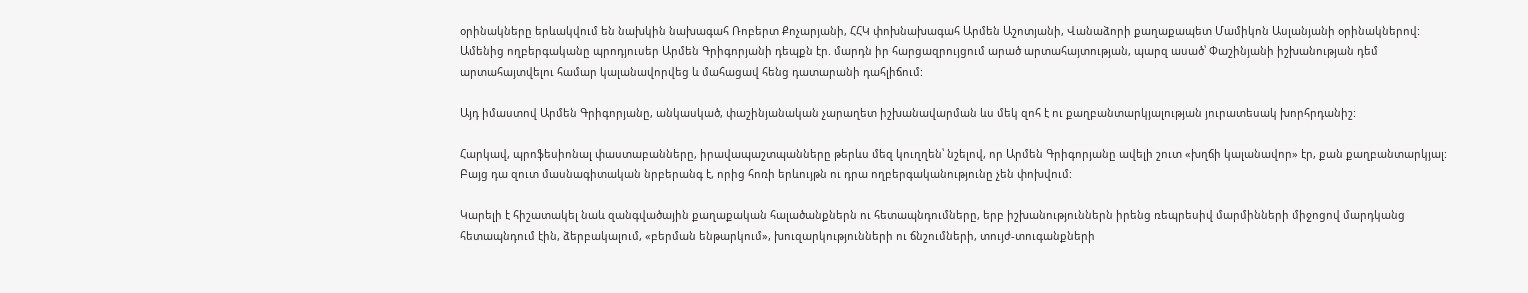օրինակները երևակվում են նախկին նախագահ Ռոբերտ Քոչարյանի, ՀՀԿ փոխնախագահ Արմեն Աշոտյանի, Վանաձորի քաղաքապետ Մամիկոն Ասլանյանի օրինակներով: Ամենից ողբերգականը պրոդյուսեր Արմեն Գրիգորյանի դեպքն էր. մարդն իր հարցազրույցում արած արտահայտության, պարզ ասած՝ Փաշինյանի իշխանության դեմ արտահայտվելու համար կալանավորվեց և մահացավ հենց դատարանի դահլիճում:

Այդ իմաստով Արմեն Գրիգորյանը, անկասկած, փաշինյանական չարաղետ իշխանավարման ևս մեկ զոհ է ու քաղբանտարկյալության յուրատեսակ խորհրդանիշ:

Հարկավ, պրոֆեսիոնալ փաստաբանները, իրավապաշտպանները թերևս մեզ կուղղեն՝ նշելով, որ Արմեն Գրիգորյանը ավելի շուտ «խղճի կալանավոր» էր, քան քաղբանտարկյալ: Բայց դա զուտ մասնագիտական նրբերանգ է, որից հոռի երևույթն ու դրա ողբերգականությունը չեն փոխվում:

Կարելի է հիշատակել նաև զանգվածային քաղաքական հալածանքներն ու հետապնդումները, երբ իշխանություններն իրենց ռեպրեսիվ մարմինների միջոցով մարդկանց հետապնդում էին, ձերբակալում, «բերման ենթարկում», խուզարկությունների ու ճնշումների, տույժ-տուգանքների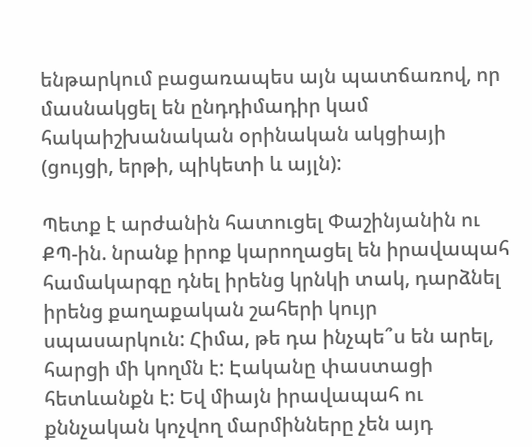ենթարկում բացառապես այն պատճառով, որ մասնակցել են ընդդիմադիր կամ հակաիշխանական օրինական ակցիայի (ցույցի, երթի, պիկետի և այլն):

Պետք է արժանին հատուցել Փաշինյանին ու ՔՊ-ին. նրանք իրոք կարողացել են իրավապահ համակարգը դնել իրենց կրնկի տակ, դարձնել իրենց քաղաքական շահերի կույր սպասարկուն: Հիմա, թե դա ինչպե՞ս են արել, հարցի մի կողմն է: Էականը փաստացի հետևանքն է: Եվ միայն իրավապահ ու քննչական կոչվող մարմինները չեն այդ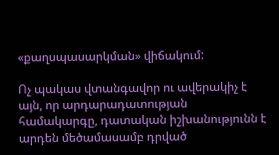«քաղսպասարկման» վիճակում:

Ոչ պակաս վտանգավոր ու ավերակիչ է այն, որ արդարադատության համակարգը, դատական իշխանությունն է արդեն մեծամասամբ դրված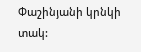Փաշինյանի կրնկի տակ: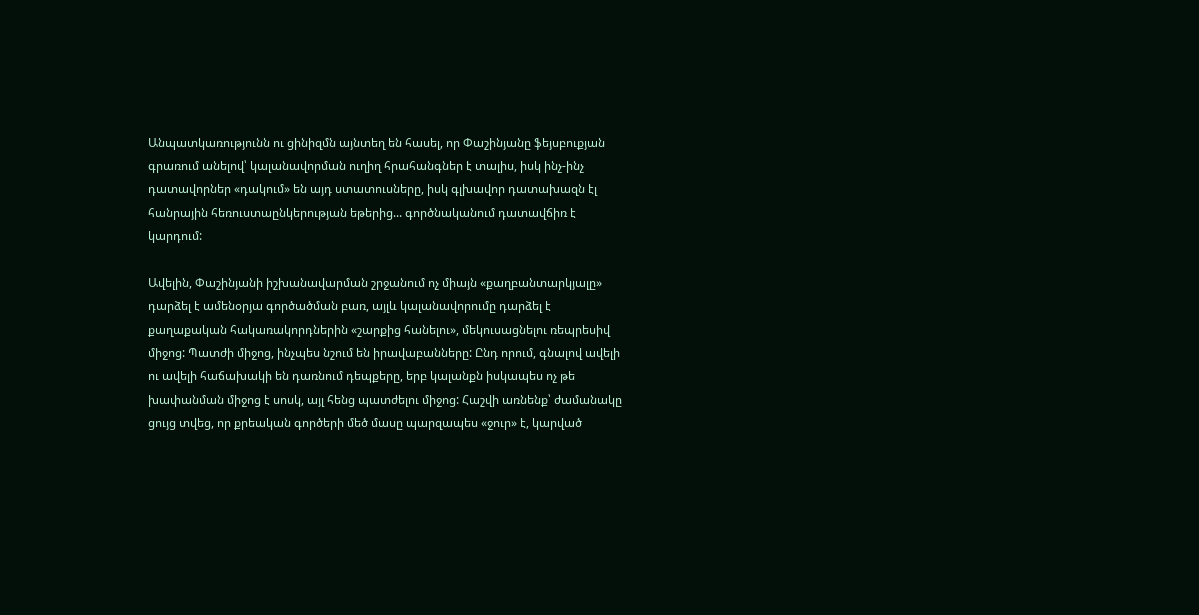Անպատկառությունն ու ցինիզմն այնտեղ են հասել, որ Փաշինյանը ֆեյսբուքյան գրառում անելով՝ կալանավորման ուղիղ հրահանգներ է տալիս, իսկ ինչ-ինչ դատավորներ «դակում» են այդ ստատուսները, իսկ գլխավոր դատախազն էլ հանրային հեռուստաընկերության եթերից... գործնականում դատավճիռ է կարդում:

Ավելին, Փաշինյանի իշխանավարման շրջանում ոչ միայն «քաղբանտարկյալը» դարձել է ամենօրյա գործածման բառ, այլև կալանավորումը դարձել է քաղաքական հակառակորդներին «շարքից հանելու», մեկուսացնելու ռեպրեսիվ միջոց: Պատժի միջոց, ինչպես նշում են իրավաբանները: Ընդ որում, գնալով ավելի ու ավելի հաճախակի են դառնում դեպքերը, երբ կալանքն իսկապես ոչ թե խափանման միջոց է սոսկ, այլ հենց պատժելու միջոց: Հաշվի առնենք՝ ժամանակը ցույց տվեց, որ քրեական գործերի մեծ մասը պարզապես «ջուր» է, կարված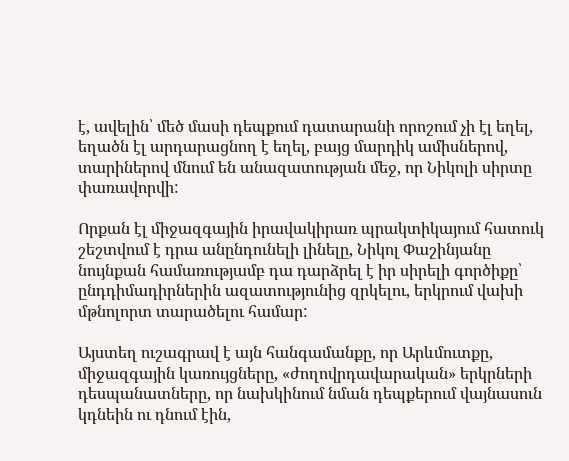է, ավելին՝ մեծ մասի դեպքում դատարանի որոշում չի էլ եղել, եղածն էլ արդարացնող է եղել, բայց մարդիկ ամիսներով, տարիներով մնում են անազատության մեջ, որ Նիկոլի սիրտը փառավորվի:

Որքան էլ միջազգային իրավակիրառ պրակտիկայում հատուկ շեշտվում է դրա անընդունելի լինելը, Նիկոլ Փաշինյանը նույնքան համառությամբ դա դարձրել է իր սիրելի գործիքը՝ ընդդիմադիրներին ազատությունից զրկելու, երկրում վախի մթնոլորտ տարածելու համար:

Այստեղ ուշագրավ է այն հանգամանքը, որ Արևմուտքը, միջազգային կառույցները, «ժողովրդավարական» երկրների դեսպանատները, որ նախկինում նման դեպքերում վայնասուն կդնեին ու դնում էին,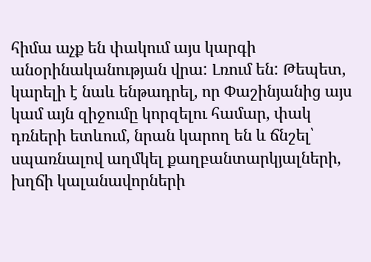հիմա աչք են փակում այս կարգի անօրինականության վրա: Լռում են: Թեպետ, կարելի է նաև ենթադրել, որ Փաշինյանից այս կամ այն զիջումը կորզելու համար, փակ դռների ետևում, նրան կարող են և ճնշել՝ սպառնալով աղմկել քաղբանտարկյալների, խղճի կալանավորների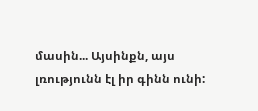մասին... Այսինքն, այս լռությունն էլ իր գինն ունի: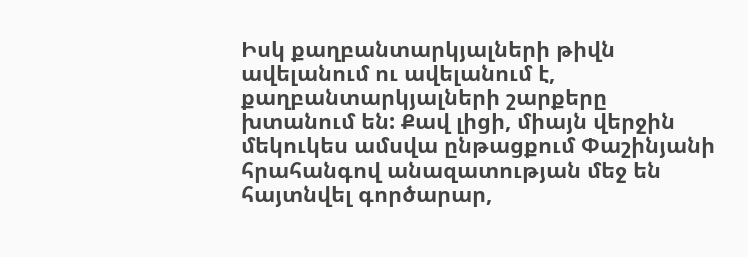Իսկ քաղբանտարկյալների թիվն ավելանում ու ավելանում է, քաղբանտարկյալների շարքերը խտանում են: Քավ լիցի, միայն վերջին մեկուկես ամսվա ընթացքում Փաշինյանի հրահանգով անազատության մեջ են հայտնվել գործարար,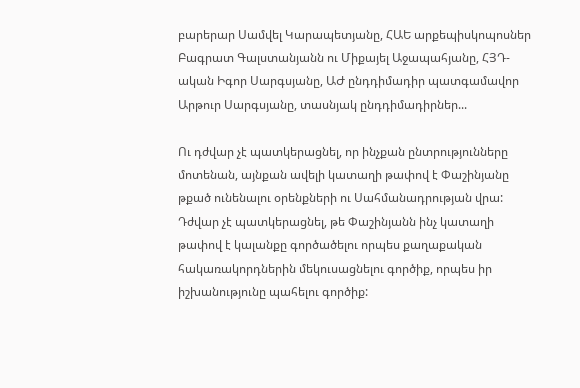բարերար Սամվել Կարապետյանը, ՀԱԵ արքեպիսկոպոսներ Բագրատ Գալստանյանն ու Միքայել Աջապահյանը, ՀՅԴ-ական Իգոր Սարգսյանը, ԱԺ ընդդիմադիր պատգամավոր Արթուր Սարգսյանը, տասնյակ ընդդիմադիրներ...

Ու դժվար չէ պատկերացնել, որ ինչքան ընտրությունները մոտենան, այնքան ավելի կատաղի թափով է Փաշինյանը թքած ունենալու օրենքների ու Սահմանադրության վրա: Դժվար չէ պատկերացնել, թե Փաշինյանն ինչ կատաղի թափով է կալանքը գործածելու որպես քաղաքական հակառակորդներին մեկուսացնելու գործիք, որպես իր իշխանությունը պահելու գործիք: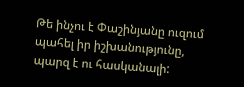Թե ինչու է Փաշինյանը ուզում պահել իր իշխանությունը, պարզ է ու հասկանալի: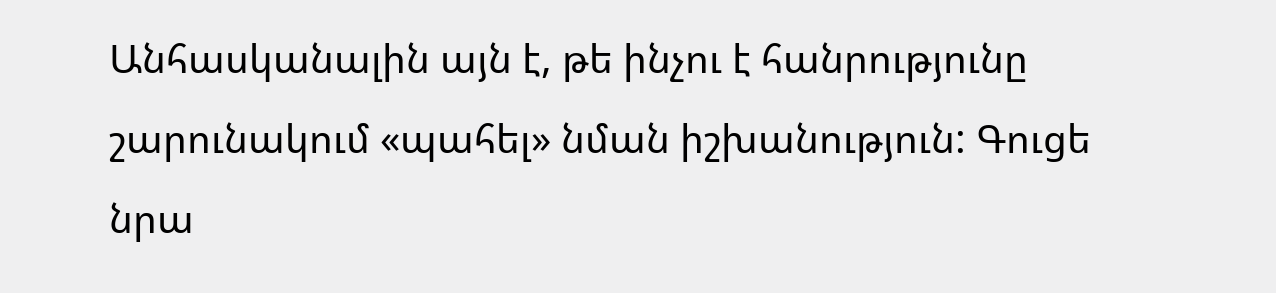Անհասկանալին այն է, թե ինչու է հանրությունը շարունակում «պահել» նման իշխանություն: Գուցե նրա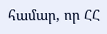համար, որ ՀՀ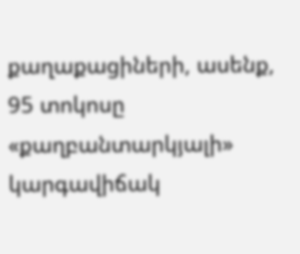քաղաքացիների, ասենք, 95 տոկոսը «քաղբանտարկյալի» կարգավիճակ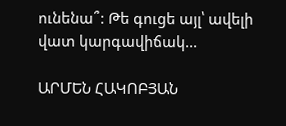ունենա՞: Թե գուցե այլ՝ ավելի վատ կարգավիճակ...

ԱՐՄԵՆ ՀԱԿՈԲՅԱՆ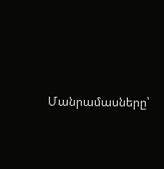Մանրամասները՝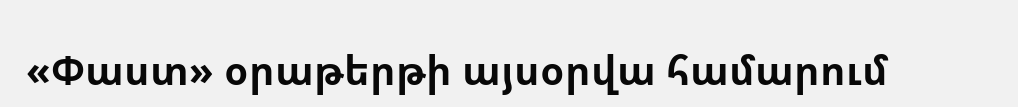«Փաստ» օրաթերթի այսօրվա համարում